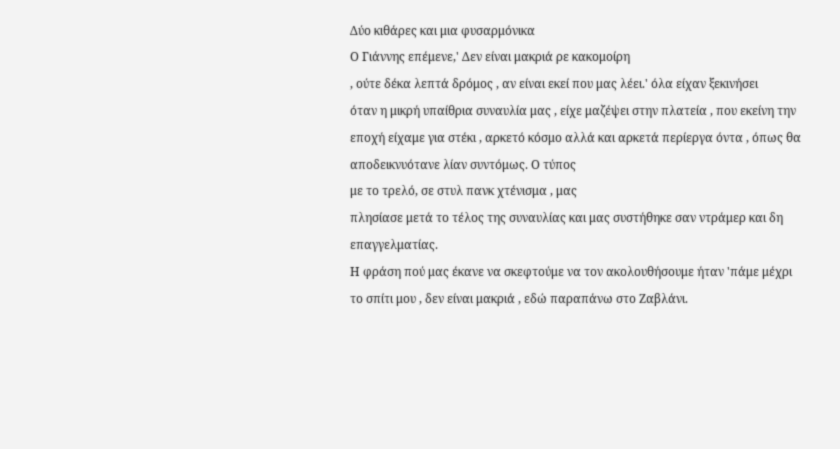Δύο κιθάρες και μια φυσαρμόνικα
Ο Γιάννης επέμενε,' Δεν είναι μακριά ρε κακομοίρη
, ούτε δέκα λεπτά δρόμος , αν είναι εκεί που μας λέει.' όλα είχαν ξεκινήσει
όταν η μικρή υπαίθρια συναυλία μας , είχε μαζέψει στην πλατεία , που εκείνη την
εποχή είχαμε για στέκι , αρκετό κόσμο αλλά και αρκετά περίεργα όντα , όπως θα
αποδεικνυότανε λίαν συντόμως. Ο τύπος
με το τρελό, σε στυλ πανκ χτένισμα , μας
πλησίασε μετά το τέλος της συναυλίας και μας συστήθηκε σαν ντράμερ και δη
επαγγελματίας.
Η φράση πού μας έκανε να σκεφτούμε να τον ακολουθήσουμε ήταν 'πάμε μέχρι
το σπίτι μου , δεν είναι μακριά , εδώ παραπάνω στο Ζαβλάνι.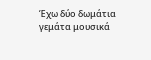Έχω δύο δωμάτια
γεμάτα μουσικά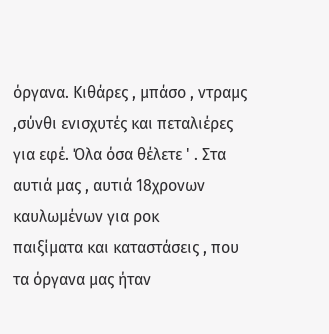όργανα. Κιθάρες , μπάσο , ντραμς ,σύνθι ενισχυτές και πεταλιέρες
για εφέ. Όλα όσα θέλετε ' . Στα αυτιά μας , αυτιά 18χρονων καυλωμένων για ροκ
παιξίματα και καταστάσεις , που τα όργανα μας ήταν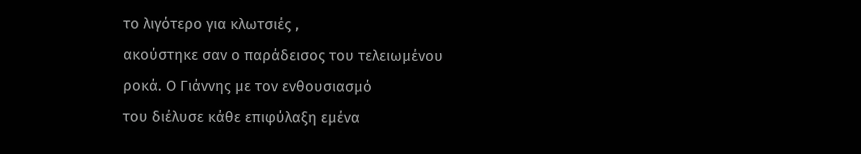το λιγότερο για κλωτσιές ,
ακούστηκε σαν ο παράδεισος του τελειωμένου ροκά. Ο Γιάννης με τον ενθουσιασμό
του διέλυσε κάθε επιφύλαξη εμένα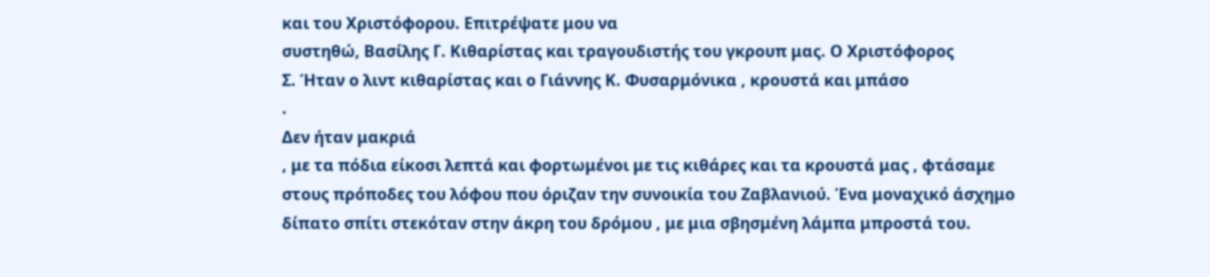και του Χριστόφορου. Επιτρέψατε μου να
συστηθώ, Βασίλης Γ. Κιθαρίστας και τραγουδιστής του γκρουπ μας. Ο Χριστόφορος
Σ. Ήταν ο λιντ κιθαρίστας και ο Γιάννης Κ. Φυσαρμόνικα , κρουστά και μπάσο
.
Δεν ήταν μακριά
, με τα πόδια είκοσι λεπτά και φορτωμένοι με τις κιθάρες και τα κρουστά μας , φτάσαμε
στους πρόποδες του λόφου που όριζαν την συνοικία του Ζαβλανιού. Ένα μοναχικό άσχημο
δίπατο σπίτι στεκόταν στην άκρη του δρόμου , με μια σβησμένη λάμπα μπροστά του.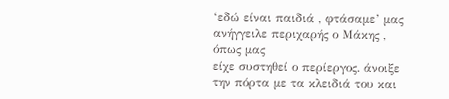‘εδώ είναι παιδιά , φτάσαμε’ μας ανήγγειλε περιχαρής ο Μάκης , όπως μας
είχε συστηθεί ο περίεργος. άνοιξε την πόρτα με τα κλειδιά του και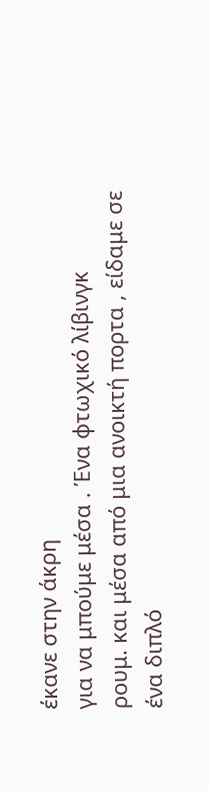έκανε στην άκρη
για να μπούμε μέσα . Ένα φτωχικό λίβινγκ
ρουμ. και μέσα από μια ανοικτή πορτα , είδαμε σε ένα διπλό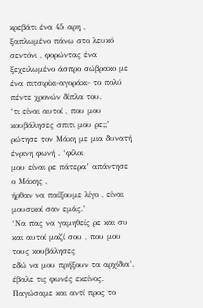κρεβάτι ένα 45 αρη ,
ξαπλωμένο πάνω στο λευκό σεντόνι , φορώντας ένα ξεχειλωμένο άσπρο σώβρακο με
ένα πιτσιρίκι-αγοράκι- το πολύ πέντε χρονών δίπλα του.
‘τι είναι αυτοί , που μου
κουβάλησες σπιτι μου ρε;;’ ρώτησε τον Μάκη με μια δυνατή ένρινη φωνή . ‘φίλοι
μου είναι ρε πάτερα’ απάντησε ο Μάκης ,
ήρθαν να παίξουμε λίγο , είναι μουσικοί σαν εμάς.’
‘Να πας να γαμηθείς ρε και συ και αυτοί μαζί σου , που μου τους κουβάλησες
εδώ να μου πρήξουν τα αρχίδια’, έβαλε τις φωνές εκείνος.
Παγώσαμε και αντί προς το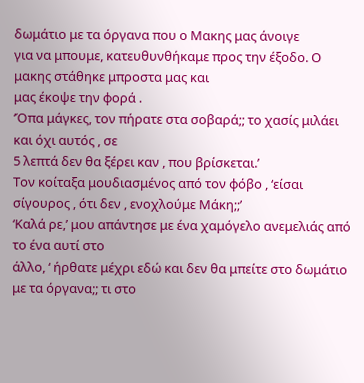δωμάτιο με τα όργανα που ο Μακης μας άνοιγε
για να μπουμε, κατευθυνθήκαμε προς την έξοδο. Ο μακης στάθηκε μπροστα μας και
μας έκοψε την φορά .
‘Όπα μάγκες, τον πήρατε στα σοβαρά;; το χασίς μιλάει και όχι αυτός , σε
5 λεπτά δεν θα ξέρει καν , που βρίσκεται.’
Τον κοίταξα μουδιασμένος από τον φόβο , ‘είσαι σίγουρος , ότι δεν , ενοχλούμε Μάκη;;’
‘Καλά ρε,’ μου απάντησε με ένα χαμόγελο ανεμελιάς από το ένα αυτί στο
άλλο, ‘ ήρθατε μέχρι εδώ και δεν θα μπείτε στο δωμάτιο με τα όργανα;; τι στο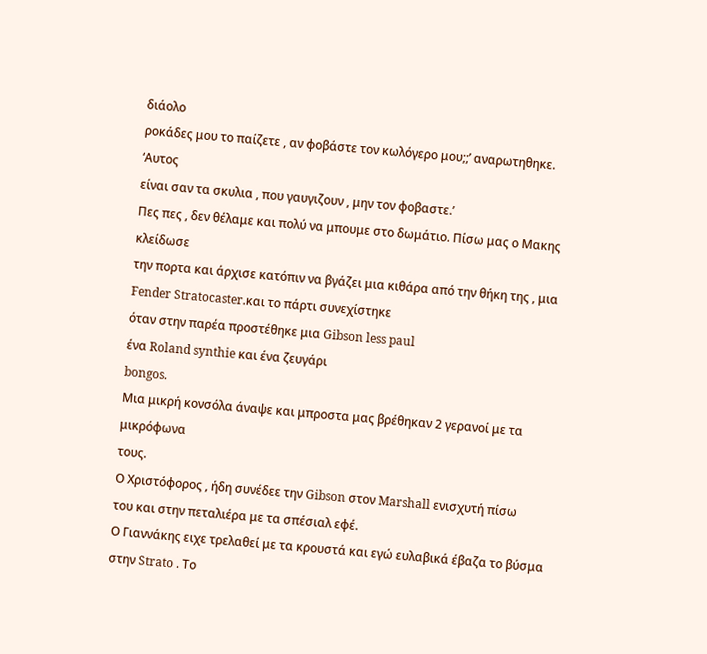διάολο
ροκάδες μου το παίζετε , αν φοβάστε τον κωλόγερο μου;;’ αναρωτηθηκε. ‘Αυτος
είναι σαν τα σκυλια , που γαυγιζουν , μην τον φοβαστε.’
Πες πες , δεν θέλαμε και πολύ να μπουμε στο δωμάτιο. Πίσω μας ο Μακης κλείδωσε
την πορτα και άρχισε κατόπιν να βγάζει μια κιθάρα από την θήκη της , μια Fender Stratocaster.και το πάρτι συνεχίστηκε
όταν στην παρέα προστέθηκε μια Gibson less paul
ένα Roland synthie και ένα ζευγάρι
bongos.
Μια μικρή κονσόλα άναψε και μπροστα μας βρέθηκαν 2 γερανοί με τα μικρόφωνα
τους.
Ο Χριστόφορος , ήδη συνέδεε την Gibson στον Marshall ενισχυτή πίσω
του και στην πεταλιέρα με τα σπέσιαλ εφέ.
Ο Γιαννάκης ειχε τρελαθεί με τα κρουστά και εγώ ευλαβικά έβαζα το βύσμα
στην Strato . Tο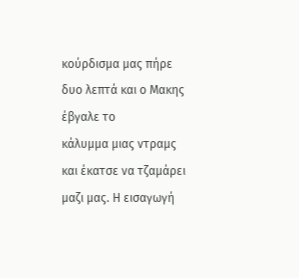κούρδισμα μας πήρε δυο λεπτά και ο Mακης έβγαλε το
κάλυμμα μιας ντραμς και έκατσε να τζαμάρει μαζι μας. Η εισαγωγή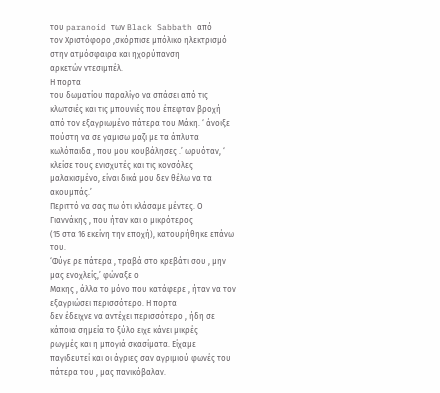του paranoid των Black Sabbath από
τον Χριστόφορο ,σκόρπισε μπόλικο ηλεκτρισμό στην ατμόσφαιρα και ηχορύπανση
αρκετών ντεσιμπέλ.
Η πορτα
του δωματίου παραλίγο να σπάσει από τις κλωτσιές και τις μπουνιές που έπεφταν βροχή
από τον εξαγριωμένο πάτερα του Μάκη. ‘ άνοιξε πούστη να σε γαμισω μαζι με τα άπλυτα
κωλόπαιδα , που μου κουβάλησες .’ ωρυόταν, ‘ κλείσε τους ενισχυτές και τις κονσόλες
μαλακισμένο, είναι δικά μου δεν θέλω να τα ακουμπάς.’
Περιττό να σας πω ότι κλάσαμε μέντες. Ο Γιαννάκης , που ήταν και ο μικρότερος
(15 στα 16 εκείνη την εποχή), κατουρήθηκε επάνω του.
‘Φύγε ρε πάτερα , τραβά στο κρεβάτι σου , μην μας ενοχλείς,’ φώναξε ο
Μακης , άλλα το μόνο που κατάφερε , ήταν να τον εξαγριώσει περισσότερο. Η πορτα
δεν έδειχνε να αντέχει περισσότερο , ήδη σε κάποια σημεία το ξύλο ειχε κάνει μικρές
ρωγμές και η μπογιά σκασίματα. Είχαμε
παγιδευτεί και οι άγριες σαν αγριμιού φωνές του πάτερα του , μας πανικόβαλαν.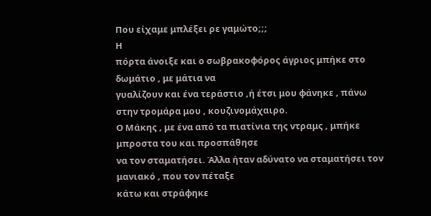Που είχαμε μπλέξει ρε γαμώτο;;;
Η
πόρτα άνοιξε και ο σωβρακοφόρος άγριος μπήκε στο δωμάτιο , με μάτια να
γυαλίζουν και ένα τεράστιο ,ή έτσι μου φάνηκε , πάνω στην τρομάρα μου , κουζινομάχαιρο.
Ο Μάκης , με ένα από τα πιατίνια της ντραμς , μπήκε μπροστα του και προσπάθησε
να τον σταματήσει. Άλλα ήταν αδύνατο να σταματήσει τον μανιακό , που τον πέταξε
κάτω και στράφηκε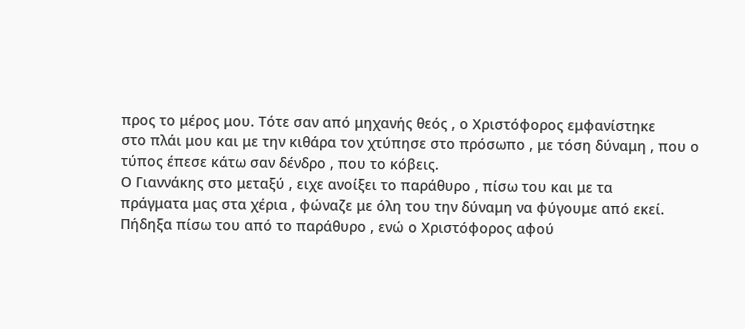προς το μέρος μου. Τότε σαν από μηχανής θεός , ο Χριστόφορος εμφανίστηκε
στο πλάι μου και με την κιθάρα τον χτύπησε στο πρόσωπο , με τόση δύναμη , που ο
τύπος έπεσε κάτω σαν δένδρο , που το κόβεις.
Ο Γιαννάκης στο μεταξύ , ειχε ανοίξει το παράθυρο , πίσω του και με τα
πράγματα μας στα χέρια , φώναζε με όλη του την δύναμη να φύγουμε από εκεί.
Πήδηξα πίσω του από το παράθυρο , ενώ ο Χριστόφορος αφού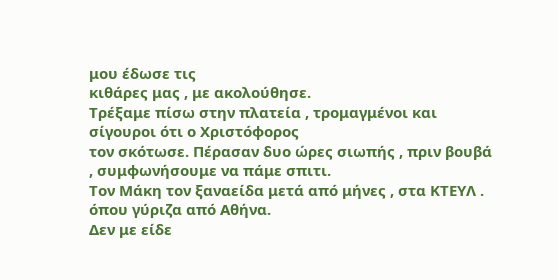μου έδωσε τις
κιθάρες μας , με ακολούθησε.
Τρέξαμε πίσω στην πλατεία , τρομαγμένοι και σίγουροι ότι ο Χριστόφορος
τον σκότωσε. Πέρασαν δυο ώρες σιωπής , πριν βουβά , συμφωνήσουμε να πάμε σπιτι.
Τον Μάκη τον ξαναείδα μετά από μήνες , στα ΚΤΕΥΛ . όπου γύριζα από Αθήνα.
Δεν με είδε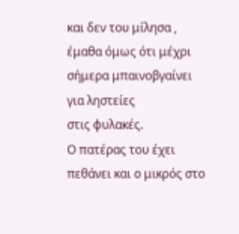και δεν του μίλησα , έμαθα όμως ότι μέχρι σήμερα μπαινοβγαίνει για ληστείες
στις φυλακές.
Ο πατέρας του έχει πεθάνει και ο μικρός στο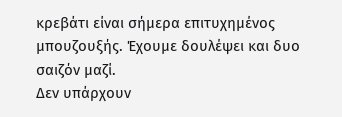κρεβάτι είναι σήμερα επιτυχημένος
μπουζουξής. Έχουμε δουλέψει και δυο σαιζόν μαζί.
Δεν υπάρχουν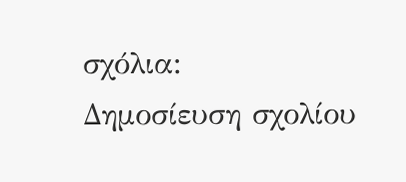σχόλια:
Δημοσίευση σχολίου